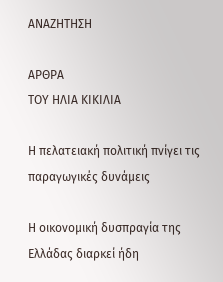ΑΝΑΖΗΤΗΣΗ

ΑΡΘΡΑ
ΤΟΥ ΗΛΙΑ ΚΙΚΙΛΙΑ

Η πελατειακή πολιτική πνίγει τις παραγωγικές δυνάμεις

Η οικονομική δυσπραγία της Ελλάδας διαρκεί ήδη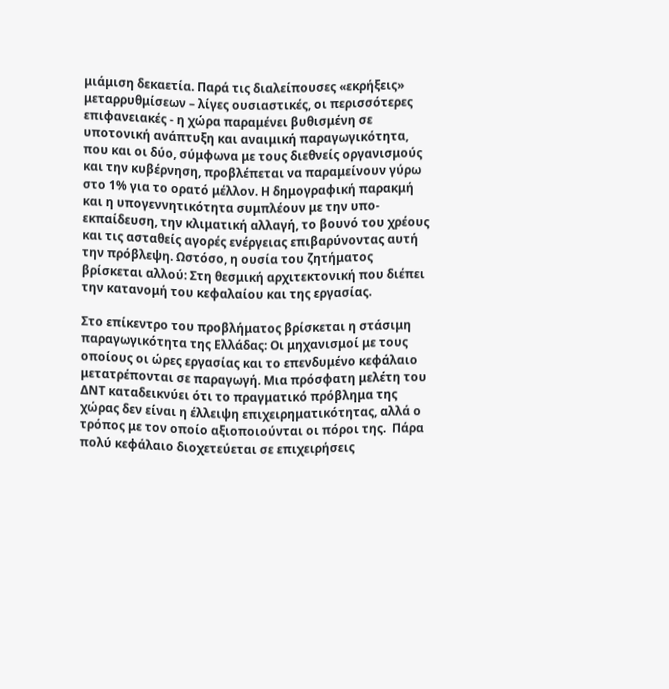μιάμιση δεκαετία. Παρά τις διαλείπουσες «εκρήξεις» μεταρρυθμίσεων – λίγες ουσιαστικές, οι περισσότερες επιφανειακές - η χώρα παραμένει βυθισμένη σε υποτονική ανάπτυξη και αναιμική παραγωγικότητα, που και οι δύο, σύμφωνα με τους διεθνείς οργανισμούς και την κυβέρνηση, προβλέπεται να παραμείνουν γύρω στο 1% για το ορατό μέλλον. Η δημογραφική παρακμή και η υπογεννητικότητα συμπλέουν με την υπο-εκπαίδευση, την κλιματική αλλαγή, το βουνό του χρέους και τις ασταθείς αγορές ενέργειας επιβαρύνοντας αυτή την πρόβλεψη. Ωστόσο, η ουσία του ζητήματος βρίσκεται αλλού: Στη θεσμική αρχιτεκτονική που διέπει την κατανομή του κεφαλαίου και της εργασίας.

Στο επίκεντρο του προβλήματος βρίσκεται η στάσιμη παραγωγικότητα της Ελλάδας: Οι μηχανισμοί με τους οποίους οι ώρες εργασίας και το επενδυμένο κεφάλαιο μετατρέπονται σε παραγωγή. Μια πρόσφατη μελέτη του ΔΝΤ καταδεικνύει ότι το πραγματικό πρόβλημα της χώρας δεν είναι η έλλειψη επιχειρηματικότητας, αλλά ο τρόπος με τον οποίο αξιοποιούνται οι πόροι της.  Πάρα πολύ κεφάλαιο διοχετεύεται σε επιχειρήσεις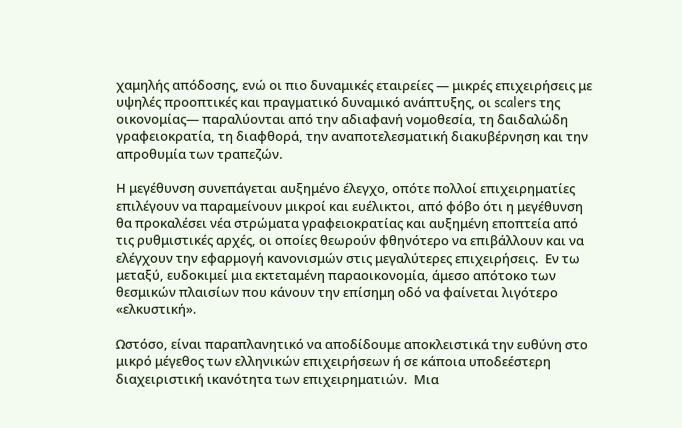χαμηλής απόδοσης, ενώ οι πιο δυναμικές εταιρείες — μικρές επιχειρήσεις με υψηλές προοπτικές και πραγματικό δυναμικό ανάπτυξης, οι scalers της οικονομίας— παραλύονται από την αδιαφανή νομοθεσία, τη δαιδαλώδη γραφειοκρατία, τη διαφθορά, την αναποτελεσματική διακυβέρνηση και την απροθυμία των τραπεζών.

Η μεγέθυνση συνεπάγεται αυξημένο έλεγχο, οπότε πολλοί επιχειρηματίες επιλέγουν να παραμείνουν μικροί και ευέλικτοι, από φόβο ότι η μεγέθυνση θα προκαλέσει νέα στρώματα γραφειοκρατίας και αυξημένη εποπτεία από τις ρυθμιστικές αρχές, οι οποίες θεωρούν φθηνότερο να επιβάλλουν και να ελέγχουν την εφαρμογή κανονισμών στις μεγαλύτερες επιχειρήσεις.  Εν τω μεταξύ, ευδοκιμεί μια εκτεταμένη παραοικονομία, άμεσο απότοκο των θεσμικών πλαισίων που κάνουν την επίσημη οδό να φαίνεται λιγότερο «ελκυστική».

Ωστόσο, είναι παραπλανητικό να αποδίδουμε αποκλειστικά την ευθύνη στο μικρό μέγεθος των ελληνικών επιχειρήσεων ή σε κάποια υποδεέστερη διαχειριστική ικανότητα των επιχειρηματιών.  Μια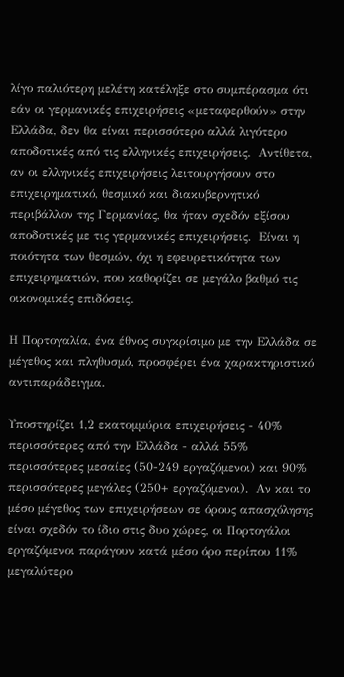λίγο παλιότερη μελέτη κατέληξε στο συμπέρασμα ότι εάν οι γερμανικές επιχειρήσεις «μεταφερθούν» στην Ελλάδα, δεν θα είναι περισσότερο αλλά λιγότερο αποδοτικές από τις ελληνικές επιχειρήσεις.  Αντίθετα, αν οι ελληνικές επιχειρήσεις λειτουργήσουν στο επιχειρηματικό, θεσμικό και διακυβερνητικό περιβάλλον της Γερμανίας, θα ήταν σχεδόν εξίσου αποδοτικές με τις γερμανικές επιχειρήσεις.  Είναι η ποιότητα των θεσμών, όχι η εφευρετικότητα των επιχειρηματιών, που καθορίζει σε μεγάλο βαθμό τις οικονομικές επιδόσεις.

Η Πορτογαλία, ένα έθνος συγκρίσιμο με την Ελλάδα σε μέγεθος και πληθυσμό, προσφέρει ένα χαρακτηριστικό αντιπαράδειγμα.

Υποστηρίζει 1,2 εκατομμύρια επιχειρήσεις - 40% περισσότερες από την Ελλάδα - αλλά 55% περισσότερες μεσαίες (50-249 εργαζόμενοι) και 90% περισσότερες μεγάλες (250+ εργαζόμενοι).  Αν και το μέσο μέγεθος των επιχειρήσεων σε όρους απασχόλησης είναι σχεδόν το ίδιο στις δυο χώρες, οι Πορτογάλοι εργαζόμενοι παράγουν κατά μέσο όρο περίπου 11% μεγαλύτερο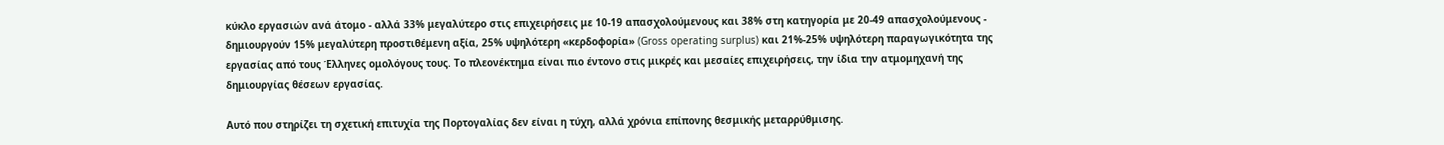κύκλο εργασιών ανά άτομο - αλλά 33% μεγαλύτερο στις επιχειρήσεις με 10-19 απασχολούμενους και 38% στη κατηγορία με 20-49 απασχολούμενους -  δημιουργούν 15% μεγαλύτερη προστιθέμενη αξία, 25% υψηλότερη «κερδοφορία» (Gross operating surplus) και 21%-25% υψηλότερη παραγωγικότητα της εργασίας από τους Έλληνες ομολόγους τους. Το πλεονέκτημα είναι πιο έντονο στις μικρές και μεσαίες επιχειρήσεις, την ίδια την ατμομηχανή της δημιουργίας θέσεων εργασίας.

Αυτό που στηρίζει τη σχετική επιτυχία της Πορτογαλίας δεν είναι η τύχη, αλλά χρόνια επίπονης θεσμικής μεταρρύθμισης.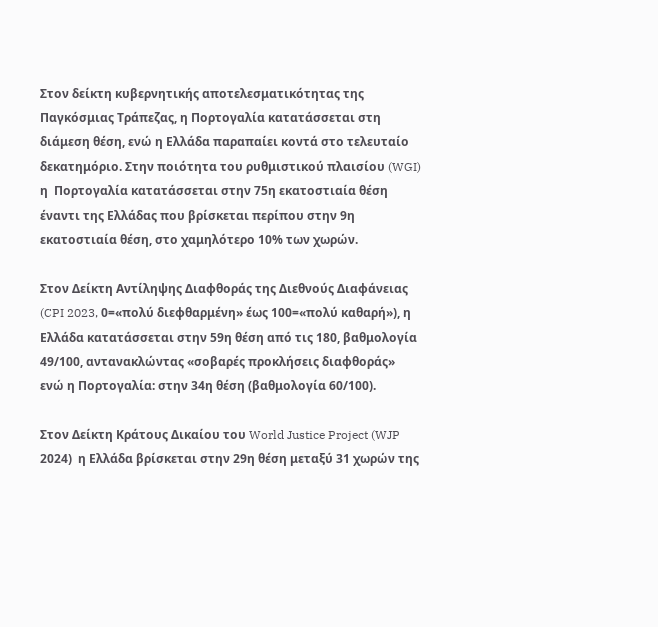Στον δείκτη κυβερνητικής αποτελεσματικότητας της Παγκόσμιας Τράπεζας, η Πορτογαλία κατατάσσεται στη διάμεση θέση, ενώ η Ελλάδα παραπαίει κοντά στο τελευταίο δεκατημόριο. Στην ποιότητα του ρυθμιστικού πλαισίου (WGI) η  Πορτογαλία κατατάσσεται στην 75η εκατοστιαία θέση έναντι της Ελλάδας που βρίσκεται περίπου στην 9η εκατοστιαία θέση, στο χαμηλότερο 10% των χωρών.

Στον Δείκτη Αντίληψης Διαφθοράς της Διεθνούς Διαφάνειας (CPI 2023, 0=«πολύ διεφθαρμένη» έως 100=«πολύ καθαρή»), η Ελλάδα κατατάσσεται στην 59η θέση από τις 180, βαθμολογία 49/100, αντανακλώντας «σοβαρές προκλήσεις διαφθοράς» ενώ η Πορτογαλία: στην 34η θέση (βαθμολογία 60/100).

Στον Δείκτη Κράτους Δικαίου του World Justice Project (WJP 2024)  η Ελλάδα βρίσκεται στην 29η θέση μεταξύ 31 χωρών της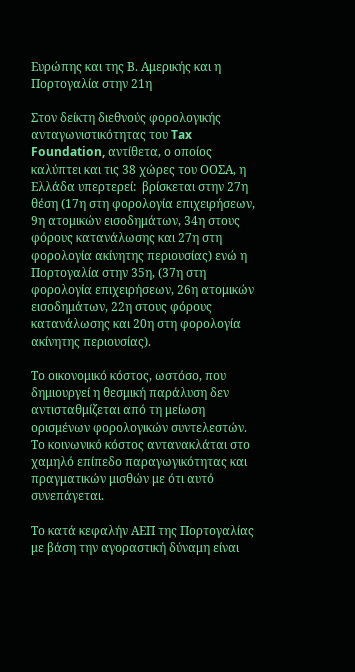Ευρώπης και της Β. Αμερικής και η Πορτογαλία στην 21η

Στον δείκτη διεθνούς φορολογικής ανταγωνιστικότητας του Tax Foundation, αντίθετα, ο οποίος καλύπτει και τις 38 χώρες του ΟΟΣΑ, η Ελλάδα υπερτερεί:  βρίσκεται στην 27η θέση (17η στη φορολογία επιχειρήσεων, 9η ατομικών εισοδημάτων, 34η στους φόρους κατανάλωσης και 27η στη φορολογία ακίνητης περιουσίας) ενώ η Πορτογαλία στην 35η, (37η στη φορολογία επιχειρήσεων, 26η ατομικών εισοδημάτων, 22η στους φόρους κατανάλωσης και 20η στη φορολογία ακίνητης περιουσίας).

Το οικονομικό κόστος, ωστόσο, που δημιουργεί η θεσμική παράλυση δεν αντισταθμίζεται από τη μείωση ορισμένων φορολογικών συντελεστών.  Το κοινωνικό κόστος αντανακλάται στο χαμηλό επίπεδο παραγωγικότητας και πραγματικών μισθών με ότι αυτό συνεπάγεται.

Το κατά κεφαλήν ΑΕΠ της Πορτογαλίας με βάση την αγοραστική δύναμη είναι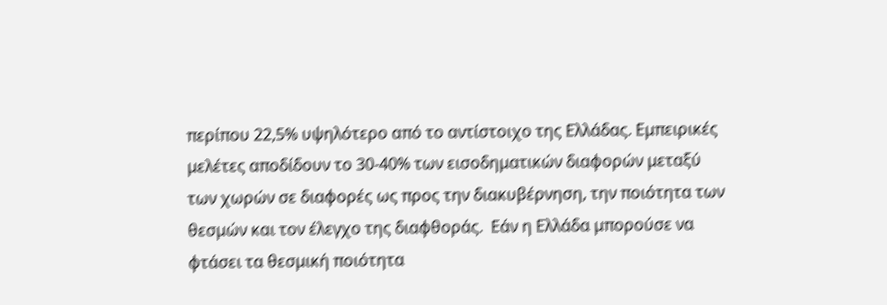περίπου 22,5% υψηλότερο από το αντίστοιχο της Ελλάδας. Εμπειρικές μελέτες αποδίδουν το 30-40% των εισοδηματικών διαφορών μεταξύ των χωρών σε διαφορές ως προς την διακυβέρνηση, την ποιότητα των θεσμών και τον έλεγχο της διαφθοράς.  Εάν η Ελλάδα μπορούσε να φτάσει τα θεσμική ποιότητα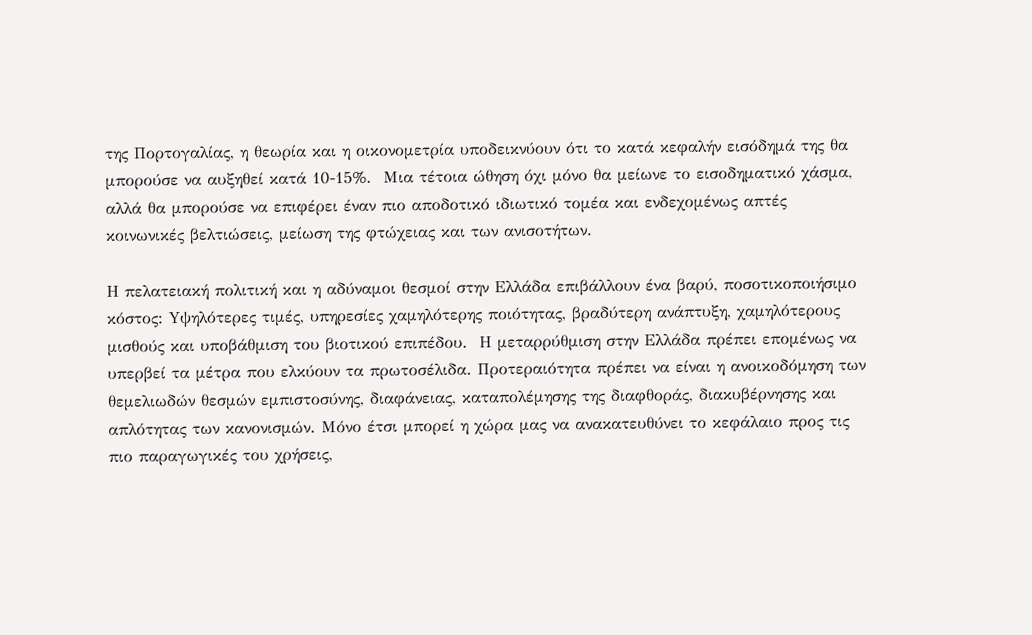της Πορτογαλίας, η θεωρία και η οικονομετρία υποδεικνύουν ότι το κατά κεφαλήν εισόδημά της θα μπορούσε να αυξηθεί κατά 10-15%.  Μια τέτοια ώθηση όχι μόνο θα μείωνε το εισοδηματικό χάσμα, αλλά θα μπορούσε να επιφέρει έναν πιο αποδοτικό ιδιωτικό τομέα και ενδεχομένως απτές κοινωνικές βελτιώσεις, μείωση της φτώχειας και των ανισοτήτων.

Η πελατειακή πολιτική και η αδύναμοι θεσμοί στην Ελλάδα επιβάλλουν ένα βαρύ, ποσοτικοποιήσιμο κόστος: Yψηλότερες τιμές, υπηρεσίες χαμηλότερης ποιότητας, βραδύτερη ανάπτυξη, χαμηλότερους μισθούς και υποβάθμιση του βιοτικού επιπέδου.  Η μεταρρύθμιση στην Ελλάδα πρέπει επομένως να υπερβεί τα μέτρα που ελκύουν τα πρωτοσέλιδα. Προτεραιότητα πρέπει να είναι η ανοικοδόμηση των θεμελιωδών θεσμών εμπιστοσύνης, διαφάνειας, καταπολέμησης της διαφθοράς, διακυβέρνησης και απλότητας των κανονισμών. Μόνο έτσι μπορεί η χώρα μας να ανακατευθύνει το κεφάλαιο προς τις πιο παραγωγικές του χρήσεις,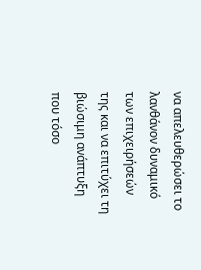να απελευθερώσει το λανθάνον δυναμικό των επιχειρήσεών της και να επιτύχει τη βιώσιμη ανάπτυξη που τόσο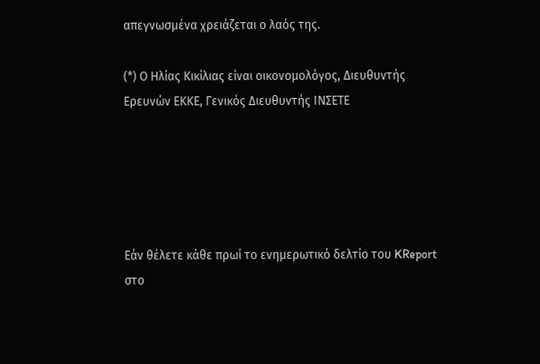απεγνωσμένα χρειάζεται ο λαός της.

(*) Ο Ηλίας Κικίλιας είναι οικονομολόγος, Διευθυντής Ερευνών ΕΚΚΕ, Γενικός Διευθυντής ΙΝΣΕΤΕ





Εάν θέλετε κάθε πρωί το ενημερωτικό δελτίο του KReport στο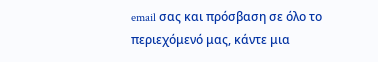email σας και πρόσβαση σε όλο το περιεχόμενό μας, κάντε μια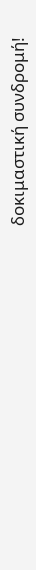δοκιμαστική συνδρομή!